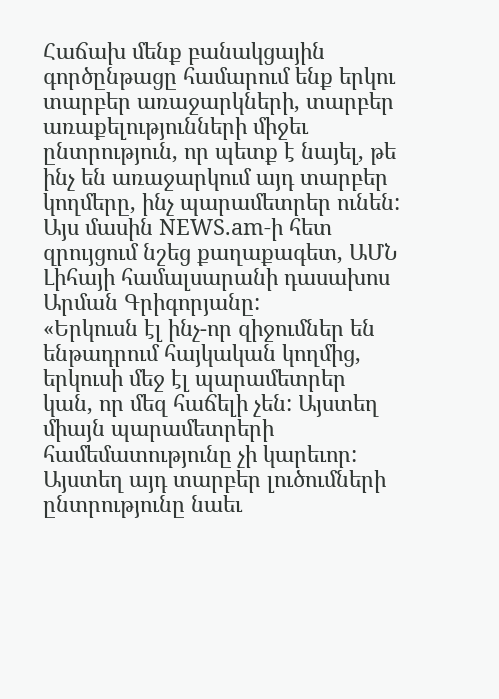Հաճախ մենք բանակցային գործընթացը համարում ենք երկու տարբեր առաջարկների, տարբեր առաքելությունների միջեւ ընտրություն, որ պետք է նայել, թե ինչ են առաջարկում այդ տարբեր կողմերը, ինչ պարամետրեր ունեն: Այս մասին NEWS.am-ի հետ զրույցում նշեց քաղաքագետ, ԱՄՆ Լիհայի համալսարանի դասախոս Արման Գրիգորյանը:
«Երկուսն էլ ինչ-որ զիջումներ են ենթադրում հայկական կողմից, երկուսի մեջ էլ պարամետրեր կան, որ մեզ հաճելի չեն: Այստեղ միայն պարամետրերի համեմատությունը չի կարեւոր: Այստեղ այդ տարբեր լուծումների ընտրությունը նաեւ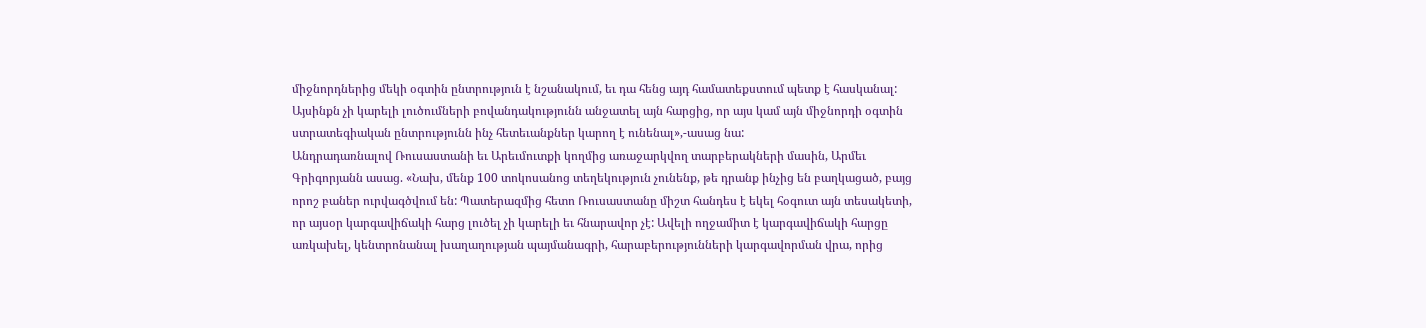միջնորդներից մեկի օգտին ընտրություն է նշանակում, եւ դա հենց այդ համատեքստում պետք է հասկանալ: Այսինքն չի կարելի լուծումների բովանդակությունն անջատել այն հարցից, որ այս կամ այն միջնորդի օգտին ստրատեգիական ընտրությունն ինչ հետեւանքներ կարող է ունենալ»,-ասաց նա:
Անդրադառնալով Ռուսաստանի եւ Արեւմուտքի կողմից առաջարկվող տարբերակների մասին, Արմեւ Գրիգորյանն ասաց. «Նախ, մենք 100 տոկոսանոց տեղեկություն չունենք, թե դրանք ինչից են բաղկացած, բայց որոշ բաներ ուրվագծվում են: Պատերազմից հետո Ռուսաստանը միշտ հանդես է եկել հօգուտ այն տեսակետի, որ այսօր կարգավիճակի հարց լուծել չի կարելի եւ հնարավոր չէ: Ավելի ողջամիտ է կարգավիճակի հարցը առկախել, կենտրոնանալ խաղաղության պայմանագրի, հարաբերությունների կարգավորման վրա, որից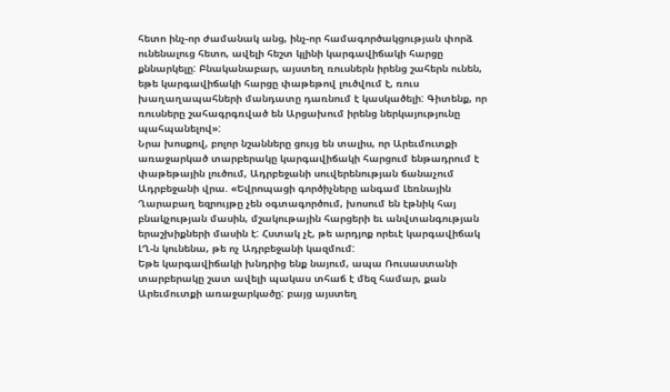հետո ինչ-որ ժամանակ անց, ինչ-որ համագործակցության փորձ ունենալուց հետո, ավելի հեշտ կլինի կարգավիճակի հարցը քննարկելը: Բնականաբար, այստեղ ռուսներն իրենց շահերն ունեն, եթե կարգավիճակի հարցը փաթեթով լուծվում է, ռուս խաղաղապահների մանդատը դառնում է կասկածելի: Գիտենք, որ ռուսները շահագրգռված են Արցախում իրենց ներկայությունը պահպանելով»:
Նրա խոսքով, բոլոր նշանները ցույց են տալիս, որ Արեւմուտքի առաջարկած տարբերակը կարգավիճակի հարցում ենթադրում է փաթեթային լուծում, Ադրբեջանի սուվերենության ճանաչում Ադրբեջանի վրա. «Եվրոպացի գործիչները անգամ Լեռնային Ղարաբաղ եզրույթը չեն օգտագործում, խոսում են էթնիկ հայ բնակչության մասին, մշակութային հարցերի եւ անվտանգության երաշխիքների մասին է: Հստակ չէ, թե արդյոք որեւէ կարգավիճակ ԼՂ-ն կունենա, թե ոչ Ադրբեջանի կազմում:
Եթե կարգավիճակի խնդրից ենք նայում, ապա Ռուսաստանի տարբերակը շատ ավելի պակաս տհաճ է մեզ համար, քան Արեւմուտքի առաջարկածը: բայց այստեղ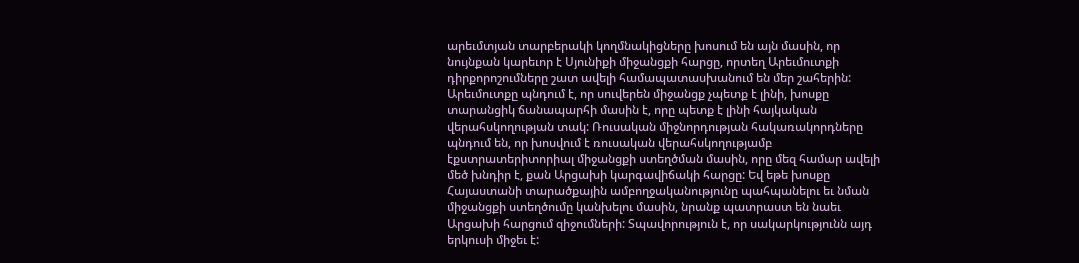արեւմտյան տարբերակի կողմնակիցները խոսում են այն մասին, որ նույնքան կարեւոր է Սյունիքի միջանցքի հարցը, որտեղ Արեւմուտքի դիրքորոշումները շատ ավելի համապատասխանում են մեր շահերին: Արեւմուտքը պնդում է, որ սուվերեն միջանցք չպետք է լինի, խոսքը տարանցիկ ճանապարհի մասին է, որը պետք է լինի հայկական վերահսկողության տակ: Ռուսական միջնորդության հակառակորդները պնդում են, որ խոսվում է ռուսական վերահսկողությամբ էքստրատերիտորիալ միջանցքի ստեղծման մասին, որը մեզ համար ավելի մեծ խնդիր է, քան Արցախի կարգավիճակի հարցը: Եվ եթե խոսքը Հայաստանի տարածքային ամբողջականությունը պահպանելու եւ նման միջանցքի ստեղծումը կանխելու մասին, նրանք պատրաստ են նաեւ Արցախի հարցում զիջումների: Տպավորություն է, որ սակարկությունն այդ երկուսի միջեւ է: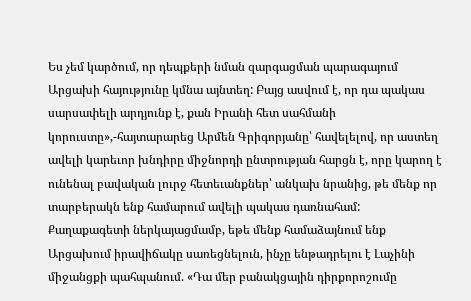Ես չեմ կարծում, որ դեպքերի նման զարգացման պարագայում Արցախի հայությունը կմնա այնտեղ: Բայց ասվում է, որ դա պակաս սարսափելի արդյունք է, քան Իրանի հետ սահմանի կորուստը»,-հայտարարեց Արմեն Գրիգորյանը՝ հավելելով, որ աստեղ ավելի կարեւոր խնդիրը միջնորդի ընտրության հարցն է, որը կարող է ունենալ բավական լուրջ հետեւանքներ՝ անկախ նրանից, թե մենք որ տարբերակն ենք համարում ավելի պակաս դառնահամ:
Քաղաքագետի ներկայացմամբ, եթե մենք համաձայնում ենք Արցախում իրավիճակը սառեցնելուն, ինչը ենթադրելու է Լաչինի միջանցքի պահպանում. «Դա մեր բանակցային դիրքորոշումը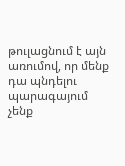թուլացնում է այն առումով, որ մենք դա պնդելու պարագայում չենք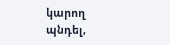կարող պնդել,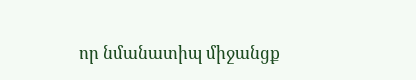որ նմանատիպ միջանցք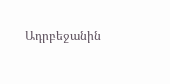Ադրբեջանին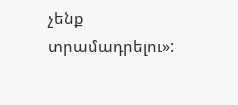չենք տրամադրելու»: